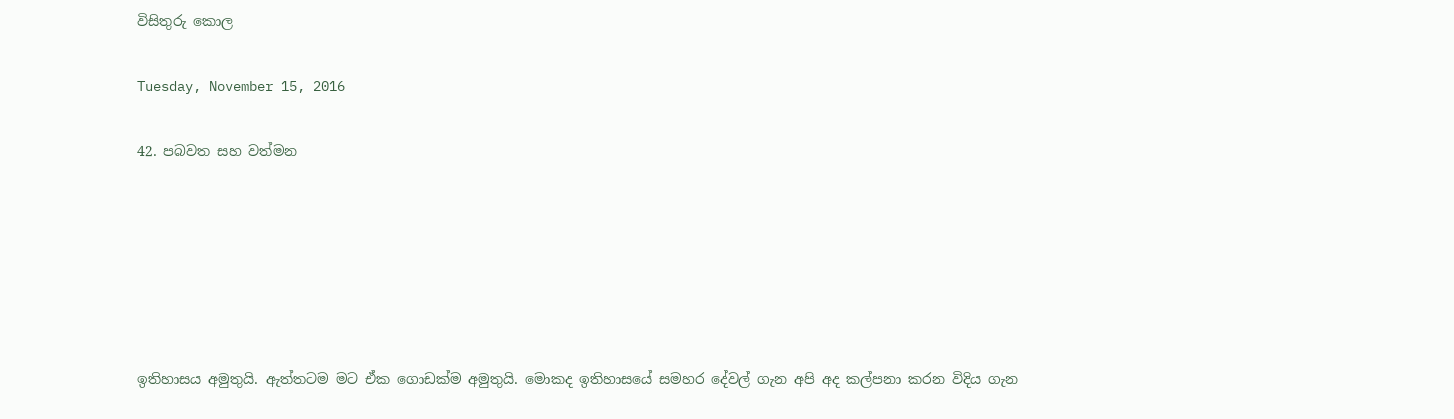විසිතුරු කොල

Tuesday, November 15, 2016

42. පබවත සහ වත්මන






ඉතිහාසය අමුතුයි. ඇත්තටම මට ඒක ගොඩක්ම අමුතුයි. මොකද ඉතිහාසයේ සමහර දේවල් ගැන අපි අද කල්පනා කරන විදිය ගැන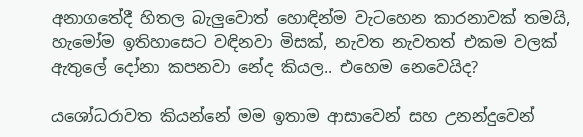අනාගතේදී හිතල බැලුවොත් හොඳින්ම වැටහෙන කාරනාවක් තමයි, හැමෝම ඉතිහාසෙට වඳිනවා මිසක්, නැවත නැවතත් එකම වලක් ඇතුලේ දෝනා කපනවා නේද කියල.. එහෙම නෙවෙයිද?

යශෝධරාවත කියන්නේ මම ඉතාම ආසාවෙන් සහ උනන්දුවෙන්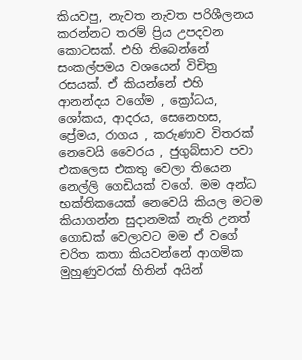කියවපු, නැවත නැවත පරිශීලනය කරන්නට තරම් ප්‍රිය උපදවන කොටසක්. එහි තිබෙන්නේ සංකල්පමය වශයෙන් විචිත්‍ර රසයක්. ඒ කියන්නේ එහි ආනන්දය වගේම , ක්‍රෝධය, ශෝකය, ආදරය, සෙනෙහස, ප්‍රේමය, රාගය , කරුණාව විතරක් නෙවෙයි වෛරය , ජුගුබ්සාව පවා එකලෙස එකතු වෙලා තියෙන නෙල්ලි ගෙඩියක් වගේ. මම අන්ධ භක්තිකයෙක් නෙවෙයි කියල මටම කියාගන්න සුදානමක් නැති උනත් ගොඩක් වෙලාවට මම ඒ වගේ චරිත කතා කියවන්නේ ආගමික මුහුණුවරක් හිතින් අයින්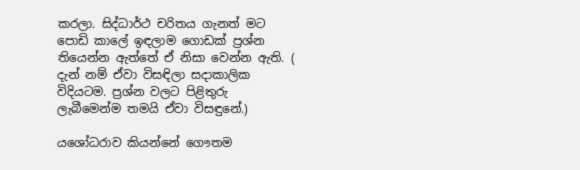කරලා. සිද්ධාර්ථ චරිතය ගැනත් මට පොඩි කාලේ ඉඳලාම ගොඩක් ප්‍රශ්න තියෙන්න ඇත්තේ ඒ නිසා වෙන්න ඇති. (  දැන් නම් ඒවා විසඳිලා සදාකාලික විදියටම. ප්‍රශ්න වලට පිළිතුරු ලැබීමෙන්ම තමයි ඒවා විසඳුනේ.)

යශෝධරාව කියන්නේ ගෞතම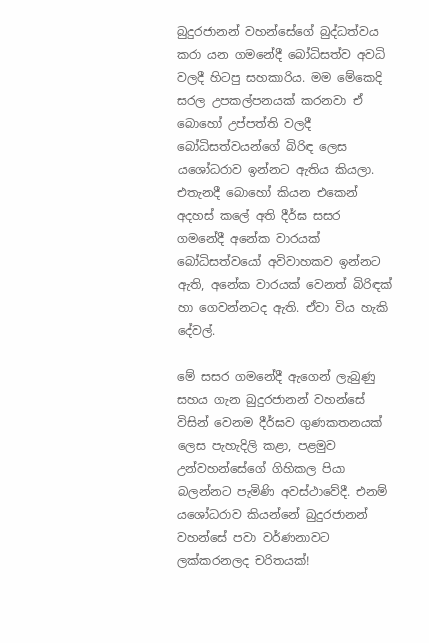බුදුරජානන් වහන්සේගේ බුද්ධත්වය කරා යන ගමනේදී බෝධිසත්ව අවධි වලදී හිටපු සහකාරිය. මම මේකෙදි සරල උපකල්පනයක් කරනවා ඒ බොහෝ උප්පත්ති වලදී බෝධිසත්වයන්ගේ බිරිඳ ලෙස යශෝධරාව ඉන්නට ඇතිය කියලා. එතැනදී බොහෝ කියන එකෙන් අදහස් කලේ අති දීර්ඝ සසර ගමනේදී අනේක වාරයක් බෝධිසත්වයෝ අවිවාහකව ඉන්නට ඇති, අනේක වාරයක් වෙනත් බිරිඳක් හා ගෙවන්නටද ඇති. ඒවා විය හැකි දේවල්.

මේ සසර ගමනේදී ඇගෙන් ලැබුණු සහය ගැන බුදුරජානන් වහන්සේ විසින් වෙනම දීර්ඝව ගුණකතනයක් ලෙස පැහැදිලි කළා, පළමුව උන්වහන්සේගේ ගිහිකල පියා බලන්නට පැමිණි අවස්ථාවේදී. එනම් යශෝධරාව කියන්නේ බුදුරජානන් වහන්සේ පවා වර්ණනාවට ලක්කරනලද චරිතයක්!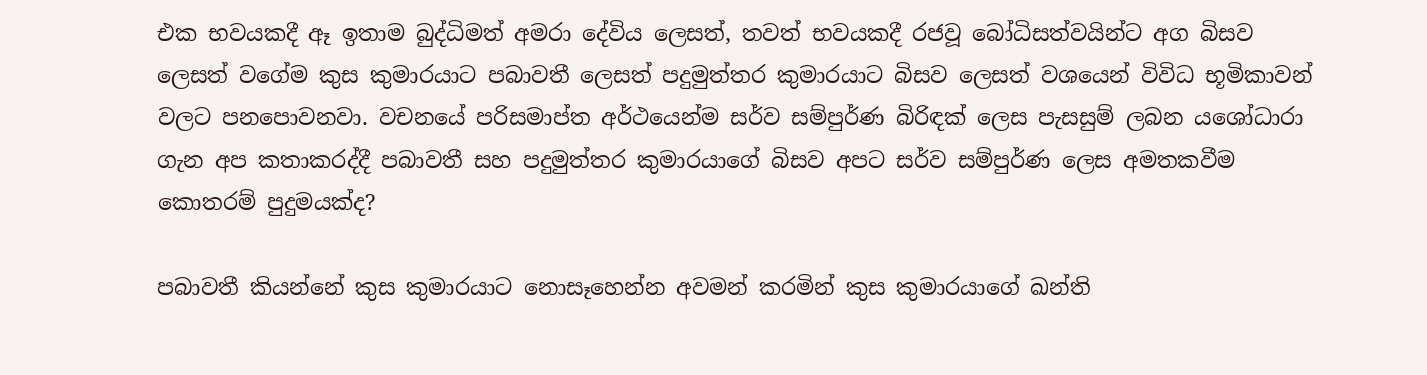එක භවයකදී ඈ ඉතාම බුද්ධිමත් අමරා දේවිය ලෙසත්, තවත් භවයකදී රජවූ බෝධිසත්වයින්ට අග බිසව ලෙසත් වගේම කුස කුමාරයාට පබාවතී ලෙසත් පදුමුත්තර කුමාරයාට බිසව ලෙසත් වශයෙන් විවිධ භූමිකාවන් වලට පනපොවනවා. වචනයේ පරිසමාප්ත අර්ථයෙන්ම සර්ව සම්පුර්ණ බිරිඳක් ලෙස පැසසුම් ලබන යශෝධාරා ගැන අප කතාකරද්දී පබාවතී සහ පදුමුත්තර කුමාරයාගේ බිසව අපට සර්ව සම්පුර්ණ ලෙස අමතකවීම කොතරම් පුදුමයක්ද?

පබාවතී කියන්නේ කුස කුමාරයාට නොසෑහෙන්න අවමන් කරමින් කුස කුමාරයාගේ ඛන්ති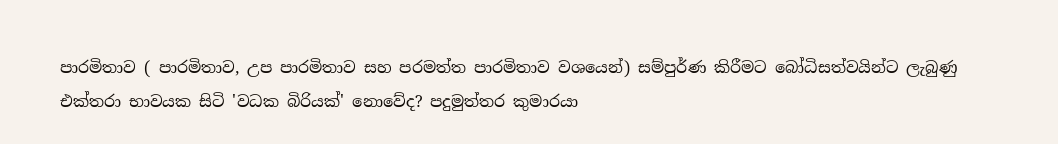පාරමිතාව ( පාරමිතාව, උප පාරමිතාව සහ පරමත්ත පාරමිතාව වශයෙන්) සම්පුර්ණ කිරීමට බෝධිසත්වයින්ට ලැබුණු එක්තරා භාවයක සිටි 'වධක බිරියක්' නොවේද? පදුමුත්තර කුමාරයා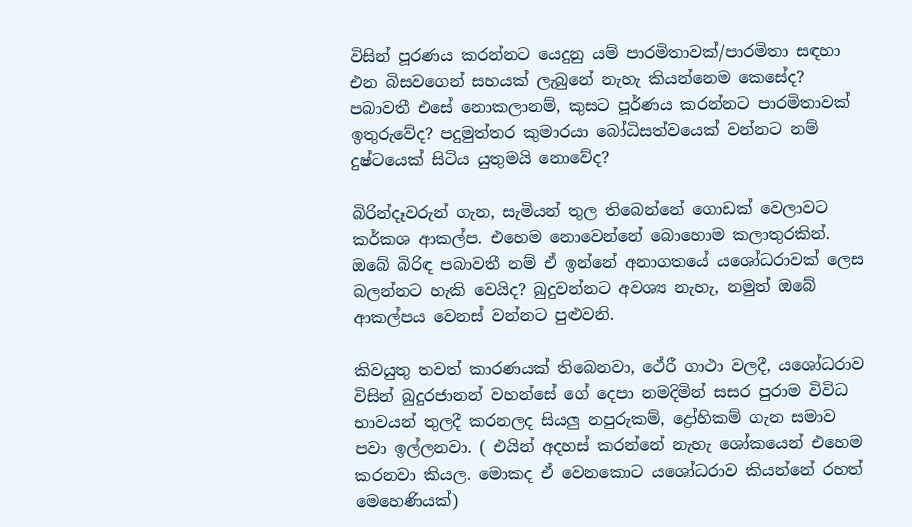විසින් පූරණය කරන්නට යෙදුනු යම් පාරමිතාවක්/පාරමිතා සඳහා එන බිසවගෙන් සහයක් ලැබුනේ නැහැ කියන්නෙම කෙසේද? පබාවතී එසේ නොකලානම්, කුසට පූර්ණය කරන්නට පාරමිතාවක් ඉතුරුවේද? පදුමුත්තර කුමාරයා බෝධිසත්වයෙක් වන්නට නම් දුෂ්ටයෙක් සිටිය යුතුමයි නොවේද?

බිරින්දෑවරුන් ගැන, සැමියන් තුල තිබෙන්නේ ගොඩක් වෙලාවට කර්කශ ආකල්ප. එහෙම නොවෙන්නේ බොහොම කලාතුරකින්. ඔබේ බිරිඳ පබාවතී නම් ඒ ඉන්නේ අනාගතයේ යශෝධරාවක් ලෙස බලන්නට හැකි වෙයිද? බුදුවන්නට අවශ්‍ය නැහැ, නමුත් ඔබේ ආකල්පය වෙනස් වන්නට පුළුවනි.

කිවයුතු තවත් කාරණයක් තිබෙනවා, ථේරී ගාථා වලදී, යශෝධරාව විසින් බුදුරජානන් වහන්සේ ගේ දෙපා නමදිමින් සසර පුරාම විවිධ භාවයන් තුලදී කරනලද සියලු නපුරුකම්, ද්‍රෝහිකම් ගැන සමාව පවා ඉල්ලනවා. ( එයින් අදහස් කරන්නේ නැහැ ශෝකයෙන් එහෙම කරනවා කියල. මොකද ඒ වෙනකොට යශෝධරාව කියන්නේ රහත් මෙහෙණියක්)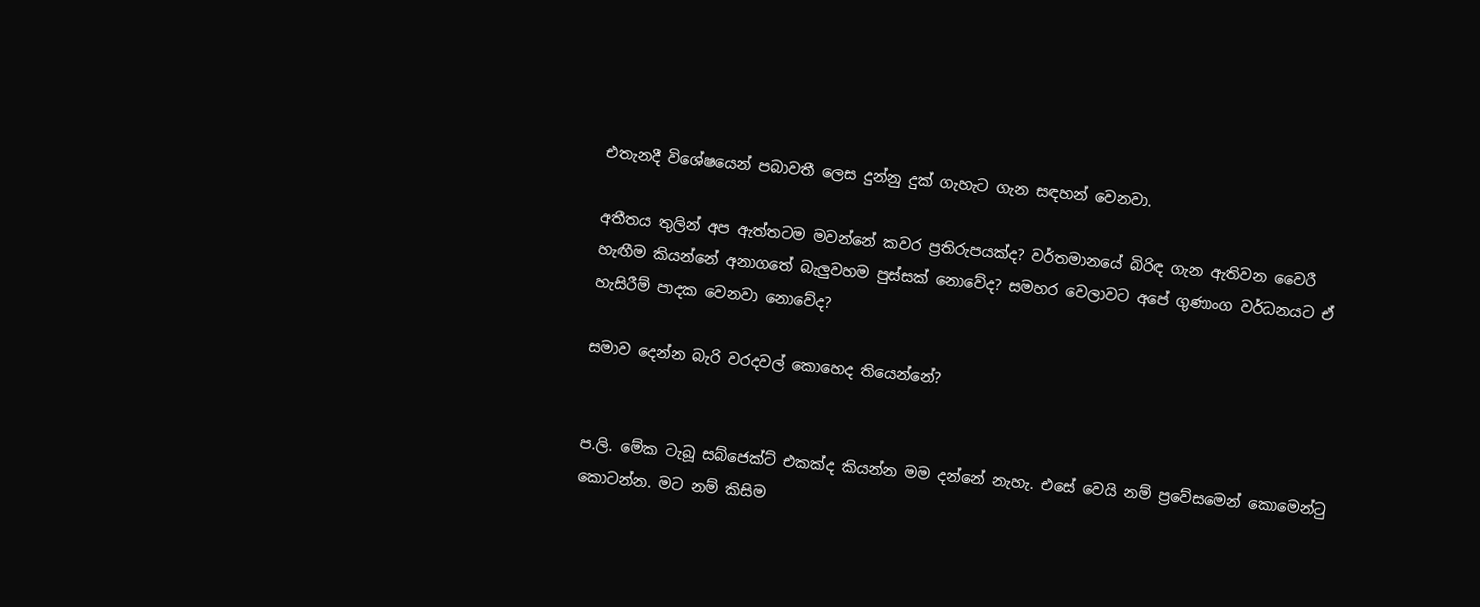එතැනදී විශේෂයෙන් පබාවතී ලෙස දුන්නු දුක් ගැහැට ගැන සඳහන් වෙනවා.

අතීතය තුලින් අප ඇත්තටම මවන්නේ කවර ප්‍රතිරුපයක්ද? වර්තමානයේ බිරිඳ ගැන ඇතිවන වෛරී හැඟීම කියන්නේ අනාගතේ බැලුවහම පුස්සක් නොවේද? සමහර වෙලාවට අපේ ගුණාංග වර්ධනයට ඒ හැසිරීම් පාදක වෙනවා නොවේද?

සමාව දෙන්න බැරි වරදවල් කොහෙද තියෙන්නේ?


ප.ලි. මේක ටැබූ සබ්ජෙක්ට් එකක්ද කියන්න මම දන්නේ නැහැ. එසේ වෙයි නම් ප්‍රවේසමෙන් කොමෙන්ටු කොටන්න. මට නම් කිසිම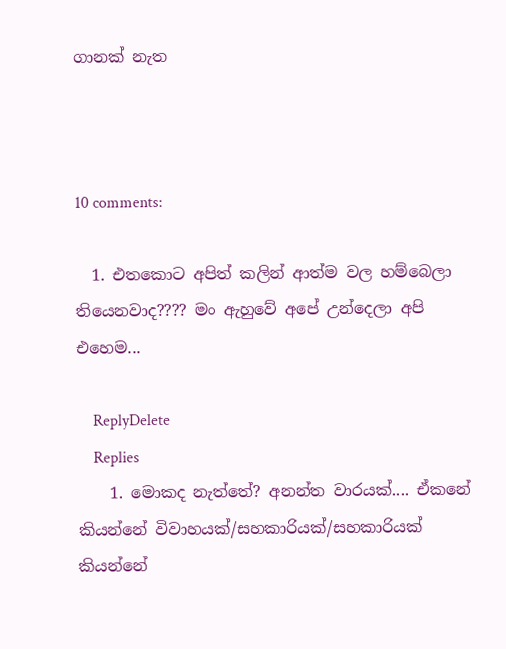ගානක් නැත



10 comments:

  1. එතකොට අපිත් කලින් ආත්ම වල හම්බෙලා තියෙනවාද???? මං ඇහුවේ අපේ උන්දෙලා අපි එහෙම...

    ReplyDelete
    Replies
    1. මොකද නැත්තේ? අනන්ත වාරයක්.... ඒකනේ කියන්නේ විවාහයක්/සහකාරියක්/සහකාරියක් කියන්නේ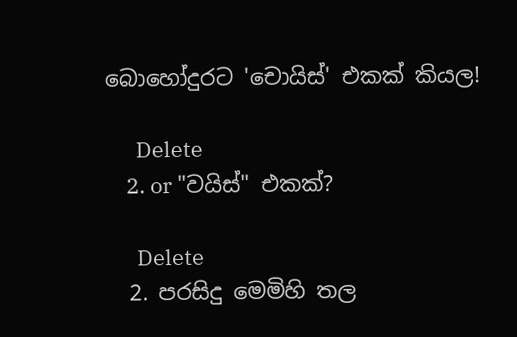බොහෝදුරට 'චොයිස්' එකක් කියල!

      Delete
    2. or "වයිස්" එකක්?

      Delete
  2. පරසිදු මෙමිහි තල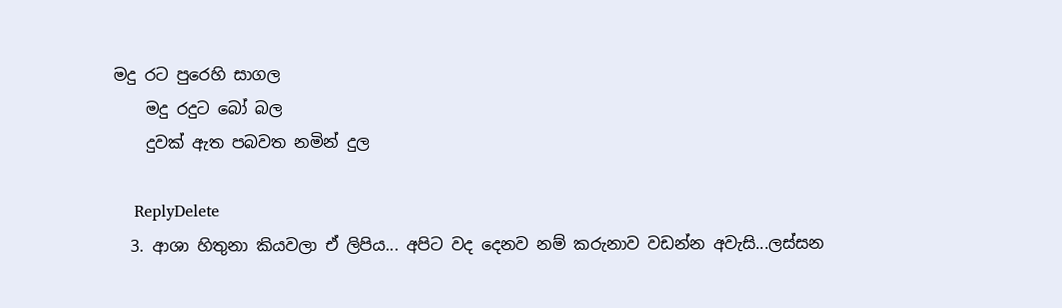මදු රට පුරෙහි සාගල
    මදු රදුට බෝ බල
    දුවක් ඇත පබවත නමින් දුල

    ReplyDelete
  3. ආශා හිතුනා කියවලා ඒ ලිපිය... අපිට වද දෙනව නම් කරුනාව වඩන්න අවැසි...ලස්සන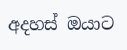අදහස් ඔයාට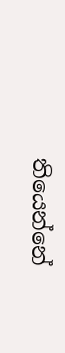තියෙන්නේ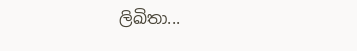ලිඛිතා...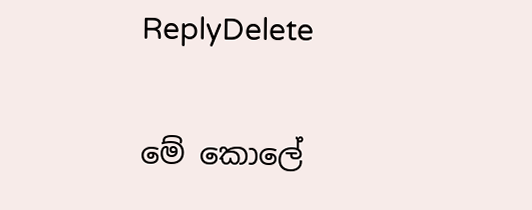ReplyDelete

මේ කොලේ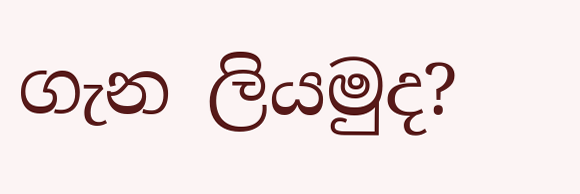ගැන ලියමුද?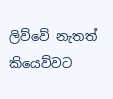ලිව්වේ නැතත් කියෙව්වට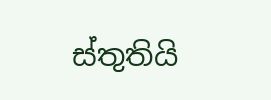ස්තුතියි